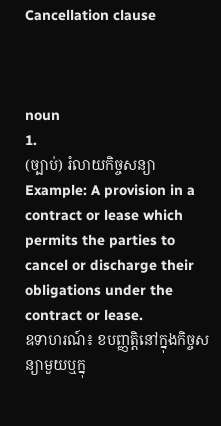Cancellation clause



noun
1.
(ច្បាប់) រំលាយកិច្ចសន្យា
Example: A provision in a contract or lease which permits the parties to cancel or discharge their obligations under the contract or lease.
ឧទាហរណ៍៖ ខបញ្ញតិ្តនៅក្នុងកិច្ចសន្យាមួយឬក្នុ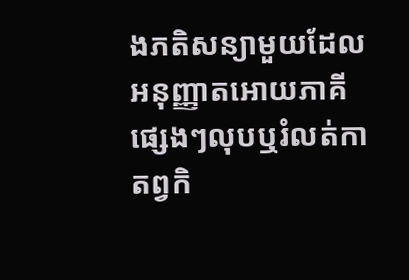ងភតិសន្យាមួយដែលអនុញ្ញាតអោយភាគីផ្សេងៗលុបឬរំលត់កាតព្វកិ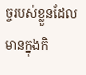ច្ចរបស់ខ្លួនដែលមានក្នុងកិ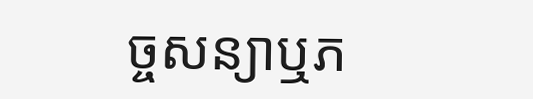ច្ចសន្យាឬភ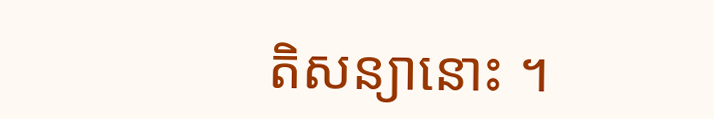តិសន្យានោះ ។